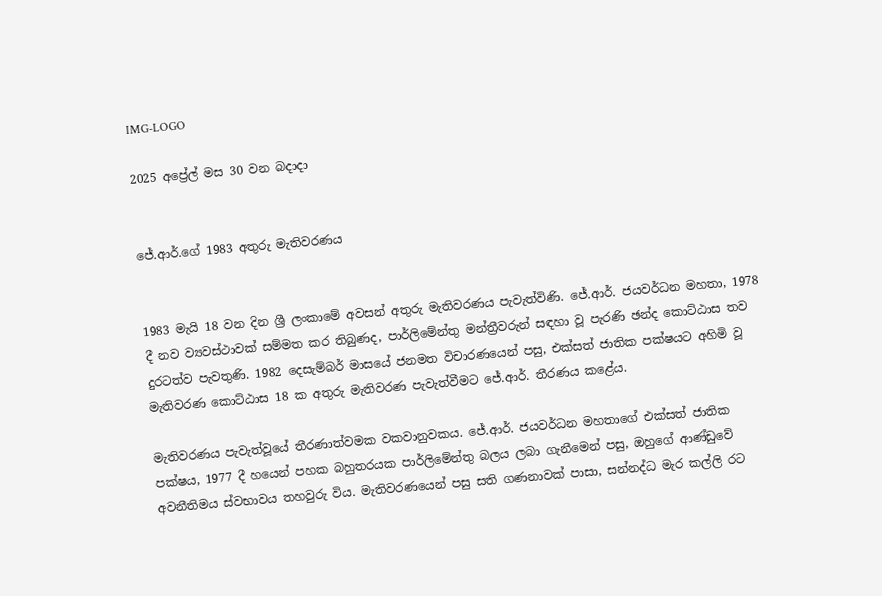IMG-LOGO

2025 අප්‍රේල් මස 30 වන බදාදා


ජේ.ආර්.ගේ 1983 අතුරු මැතිවරණය


1983 මැයි 18 වන දින ශ්‍රී ලංකාමේ අවසන් අතුරු මැතිවරණය පැවැත්විණි. ජේ.ආර්. ජයවර්ධන මහතා, 1978 දී නව ව්‍යවස්ථාවක් සම්මත කර තිබුණද, පාර්ලිමේන්තු මන්ත්‍රීවරුන් සඳහා වූ පැරණි ඡන්ද කොට්ඨාස තව දුරටත්ව පැවතුණි. 1982 දෙසැම්බර් මාසයේ ජනමත විචාරණයෙන් පසු, එක්සත් ජාතික පක්ෂයට අහිමි වූ මැතිවරණ කොට්ඨාස 18 ක අතුරු මැතිවරණ පැවැත්වීමට ජේ.ආර්. තීරණය කළේය.

මැතිවරණය පැවැත්වූයේ තීරණාත්වමක වකවානුවකය. ජේ.ආර්. ජයවර්ධන මහතාගේ එක්සත් ජාතික පක්ෂය, 1977 දී හයෙන් පහක බහුතරයක පාර්ලිමේන්තු බලය ලබා ගැනීමෙන් පසු, ඔහුගේ ආණ්ඩුවේ අවනීතිමය ස්වභාවය තහවුරු විය. මැතිවරණයෙන් පසු සති ගණනාවක් පාසා, සන්නද්ධ මැර කල්ලි රට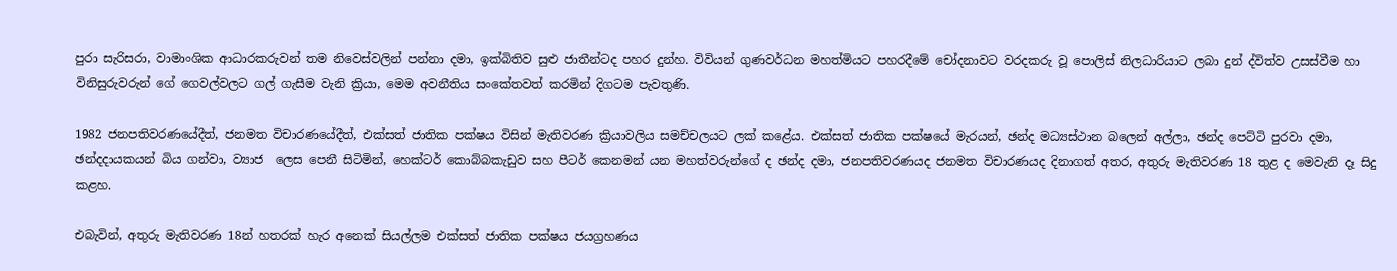පුරා සැරිසරා, වාමාංශික ආධාරකරුවන් තම නිවෙස්වලින් පන්නා දමා, ඉක්බිතිව සුළු ජාතීන්ටද පහර දුන්හ. විවියන් ගුණවර්ධන මහත්මියට පහරදීමේ චෝදනාවට වරදකරු වූ පොලිස් නිලධාරියාට ලබා දුන් ද්විත්ව උසස්වීම හා විනිසුරුවරුන් ගේ ගෙවල්වලට ගල් ගැසීම වැනි ක්‍රියා, මෙම අවනීතිය සංකේතවත් කරමින් දිගටම පැවතුණි.

1982 ජනපතිවරණයේදීත්, ජනමත විචාරණයේදීත්, එක්සත් ජාතික පක්ෂය විසින් මැතිවරණ ක්‍රියාවලිය සමච්චලයට ලක් කළේය. එක්සත් ජාතික පක්ෂයේ මැරයන්, ඡන්ද මධ්‍යස්ථාන බලෙන් අල්ලා, ඡන්ද පෙට්ටි පුරවා දමා, ඡන්දදායකයන් බිය ගන්වා, ව්‍යාජ  ලෙස පෙනී සිටිමින්, හෙක්ටර් කොබ්බකැඩුව සහ පීටර් කෙනමන් යන මහත්වරුන්ගේ ද ඡන්ද දමා, ජනපතිවරණයද ජනමත විචාරණයද දිනාගත් අතර, අතුරු මැතිවරණ 18 තුළ ද මෙවැනි දෑ සිදු කළහ.

එබැවින්, අතුරු මැතිවරණ 18න් හතරක් හැර අනෙක් සියල්ලම එක්සත් ජාතික පක්ෂය ජයග්‍රහණය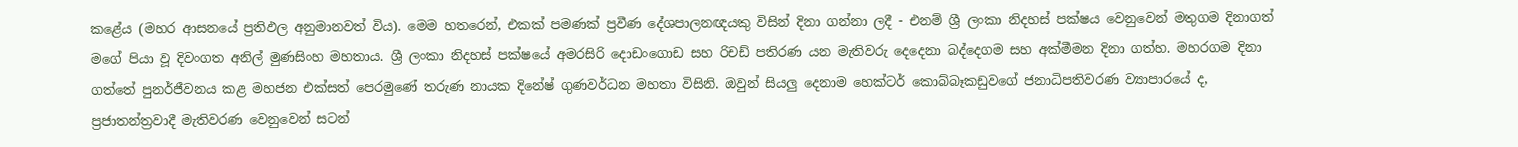කළේය (මහර ආසනයේ ප්‍රතිඵල අනුමානවත් විය). මෙම හතරෙන්, එකක් පමණක් ප්‍රවීණ දේශපාලනඥයකු විසින් දිනා ගන්නා ලදී - එනම් ශ්‍රී ලංකා නිදහස් පක්ෂය වෙනුවෙන් මතුගම දිනාගත් මගේ පියා වූ දිවංගත අනිල් මුණසිංහ මහතාය. ශ්‍රී ලංකා නිදහස් පක්ෂයේ අමරසිරි දොඩංගොඩ සහ රිචඩ් පතිරණ යන මැතිවරු දෙදෙනා බද්දෙගම සහ අක්මීමන දිනා ගත්හ. මහරගම දිනා ගත්තේ පුනර්ජීවනය කළ මහජන එක්සත් පෙරමුණේ තරුණ නායක දිනේෂ් ගුණවර්ධන මහතා විසිනි. ඔවුන් සියලු‍ දෙනාම හෙක්ටර් කොබ්බෑකඩුවගේ ජනාධිපතිවරණ ව්‍යාපාරයේ ද, ප්‍රජාතන්ත්‍රවාදී මැතිවරණ වෙනුවෙන් සටන්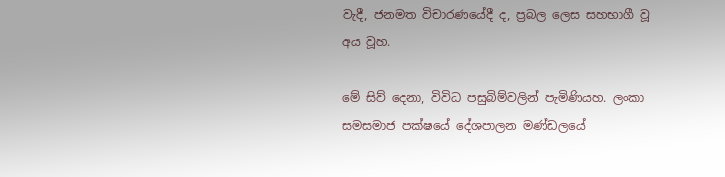වැදී, ජනමත විචාරණයේදී ද, ප්‍රබල ලෙස සහභාගී වූ අය වූහ.

මේ සිව් දෙනා, විවිධ පසුබිම්වලින් පැමිණියහ. ලංකා සමසමාජ පක්ෂයේ දේශපාලන මණ්ඩලයේ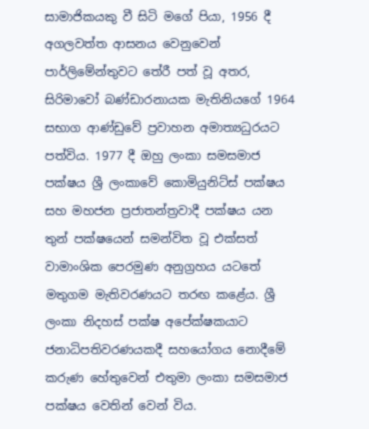සාමාජිකයකු වී සිටි මගේ පියා, 1956 දී අගලවත්ත ආසනය වෙනුවෙන් පාර්ලිමේන්තුවට තේරී පත් වූ අතර, සිරිමාවෝ බණ්ඩාරනායක මැතිනියගේ 1964 සභාග ආණ්ඩුවේ ප්‍රවාහන අමාත්‍යධුරයට පත්විය. 1977 දී ඔහු ලංකා සමසමාජ පක්ෂය ශ්‍රී ලංකාවේ කොමියුනිට්ස් පක්ෂය සහ මහජන ප්‍රජාතන්ත්‍රවාදී පක්ෂය යන තුන් පක්ෂයෙන් සමන්විත වූ එක්සත් වාමාංශික පෙරමුණ අනුග්‍රහය යටතේ මතුගම මැතිවරණයට තරඟ කළේය. ශ්‍රී ලංකා නිදහස් පක්ෂ අපේක්ෂකයාට ජනාධිපතිවරණයකදී සහයෝගය නොදීමේ කරුණ හේතුවෙන් එතුමා ලංකා සමසමාජ පක්ෂය වෙතින් වෙන් විය.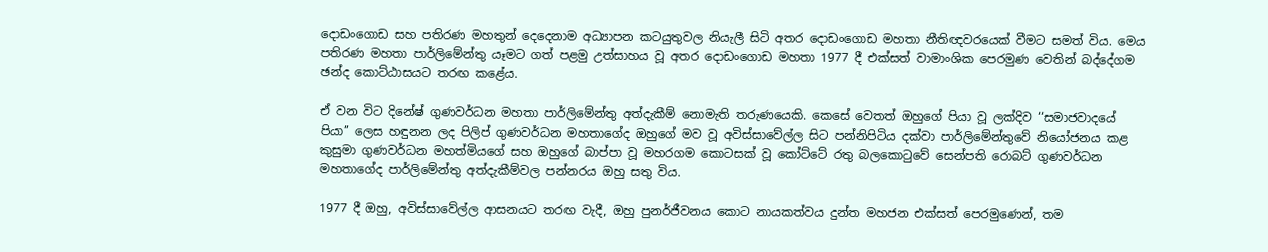දොඩංගොඩ සහ පතිරණ මහතුන් දෙදෙනාම අධ්‍යාපන කටයුතුවල නියැලී සිටි අතර දොඩංගොඩ මහතා නීතිඥවරයෙක් වීමට සමත් විය. මෙය පතිරණ මහතා පාර්ලිමේන්තු යෑමට ගත් පළමු උත්සාහය වූ අතර දොඩංගොඩ මහතා 1977 දී එක්සත් වාමාංශික පෙරමුණ වෙතින් බද්දේගම ඡන්ද කොට්ඨාසයට තරඟ කළේය.

ඒ වන විට දිනේෂ් ගුණවර්ධන මහතා පාර්ලිමේන්තු අත්දැකීම් නොමැති තරුණයෙකි. කෙසේ වෙතත් ඔහුගේ පියා වූ ලක්දිව ‘‘සමාජවාදයේ පියා’’ ලෙස හඳුනන ලද පිලිප් ගුණවර්ධන මහතාගේද ඔහුගේ මව වූ අවිස්සාවේල්ල සිට පන්නිපිටිය දක්වා පාර්ලිමේන්තුවේ නියෝජනය කළ කුසුමා ගුණවර්ධන මහත්මියගේ සහ ඔහුගේ බාප්පා වූ මහරගම කොටසක් වූ කෝට්ටේ රතු බලකොටුවේ සෙන්පති රොබට් ගුණවර්ධන මහතාගේද පාර්ලිමේන්තු අත්දැකීම්වල පන්නරය ඔහු සතු විය.

1977 දී ඔහු, අවිස්සාවේල්ල ආසනයට තරඟ වැදී, ඔහු පුනර්ජීවනය කොට නායකත්වය දුන්ත මහජන එක්සත් පෙරමුණෙන්, තම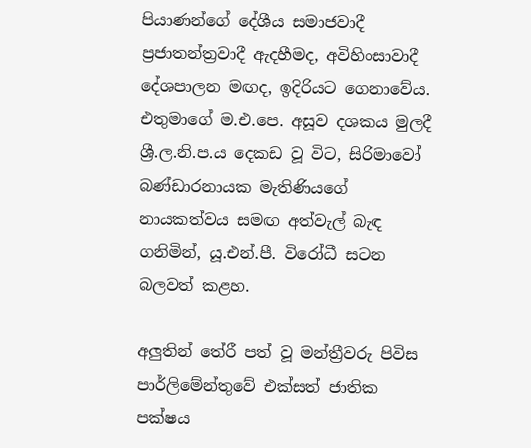පියාණන්ගේ දේශීය සමාජවාදී ප්‍රජාතන්ත්‍රවාදී ඇදහීමද, අවිහිංසාවාදී දේශපාලන මඟද, ඉදිරියට ගෙනාවේය. එතුමාගේ ම.එ.පෙ. අසූව දශකය මුලදී ශ්‍රී.ල.නි.ප.ය දෙකඩ වූ විට, සිරිමාවෝ බණ්ඩාරනායක මැතිණියගේ නායකත්වය සමඟ අත්වැල් බැඳ ගනිමින්, යූ.එන්.පී. විරෝධී සටන බලවත් කළහ.

අලු‍තින් තේරී පත් වූ මන්ත්‍රීවරු පිවිස පාර්ලිමේන්තුවේ එක්සත් ජාතික පක්ෂය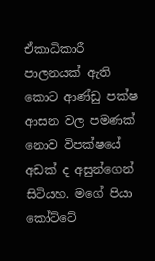ඒකාධිකාරී පාලනයක් ඇති කොට ආණ්ඩු පක්ෂ ආසන වල පමණක් නොව විපක්ෂයේ අඩක් ද අසුන්ගෙන් සිටියහ. මගේ පියා කෝට්ටේ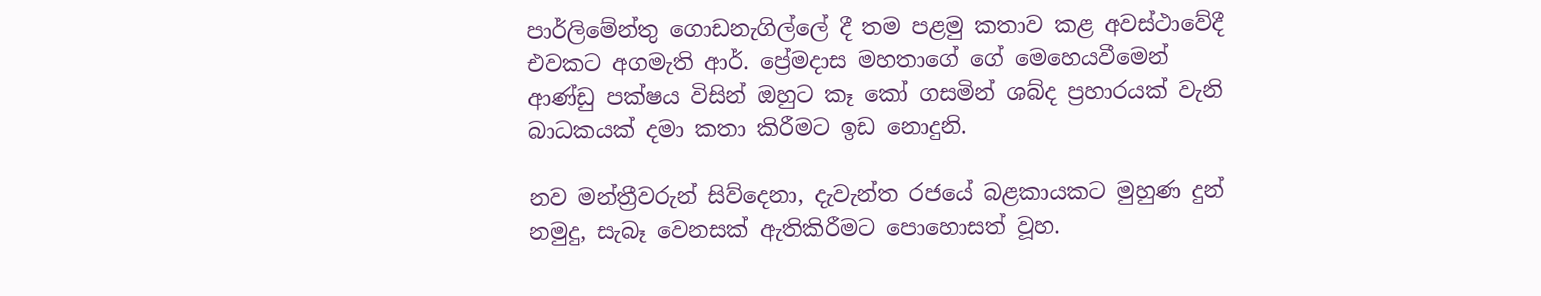පාර්ලිමේන්තු ගොඩනැගිල්ලේ දී තම පළමු කතාව කළ අවස්ථාවේදී එවකට අගමැති ආර්. ප්‍රේමදාස මහතාගේ ගේ මෙහෙයවීමෙන් ආණ්ඩු පක්ෂය විසින් ඔහුට කෑ කෝ ගසමින් ශබ්ද ප්‍රහාරයක් වැනි බාධකයක් දමා කතා කිරීමට ඉඩ නොදුනි.

නව මන්ත්‍රීවරුන් සිව්දෙනා, දැවැන්ත රජයේ බළකායකට මුහුණ දුන් නමුදු, සැබෑ වෙනසක් ඇතිකිරීමට පොහොසත් වූහ.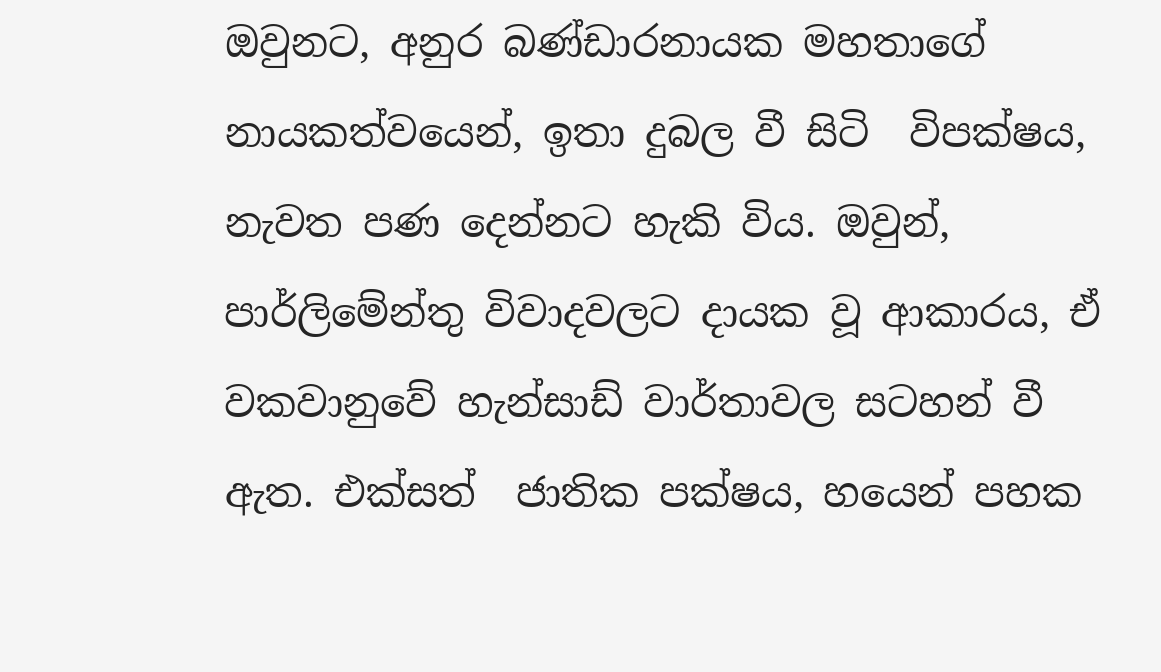ඔවුනට, අනුර බණ්ඩාරනායක මහතාගේ නායකත්වයෙන්, ඉතා දුබල වී සිටි  විපක්ෂය, නැවත පණ දෙන්නට හැකි විය. ඔවුන්, පාර්ලිමේන්තු විවාදවලට දායක වූ ආකාරය, ඒ වකවානුවේ හැන්සාඩ් වාර්තාවල සටහන් වී ඇත. එක්සත්  ජාතික පක්ෂය, හයෙන් පහක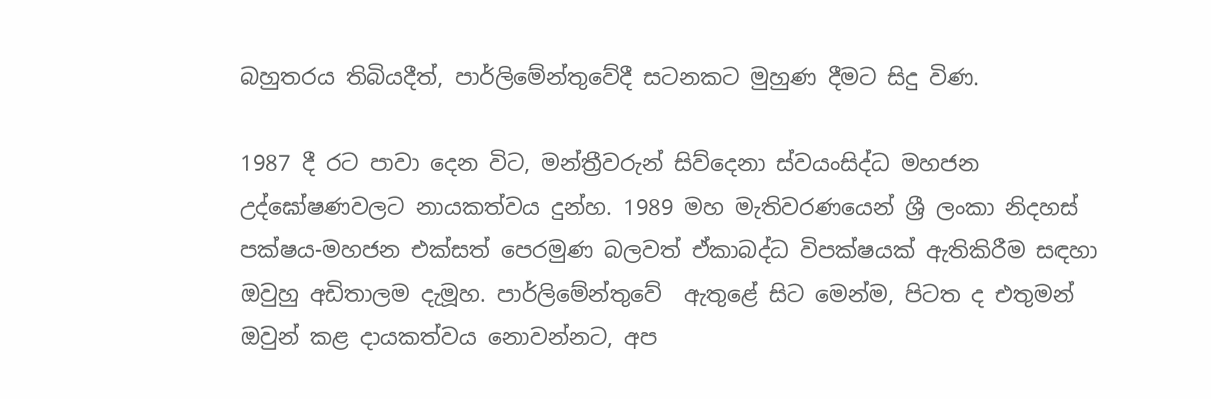බහුතරය තිබියදීත්, පාර්ලිමේන්තුවේදී සටනකට මුහුණ දීමට සිදු විණ.

1987 දී රට පාවා දෙන විට, මන්ත්‍රීවරුන් සිව්දෙනා ස්වයංසිද්ධ මහජන උද්ඝෝෂණවලට නායකත්වය දුන්හ. 1989 මහ මැතිවරණයෙන් ශ්‍රී ලංකා නිදහස් පක්ෂය-මහජන එක්සත් පෙරමුණ බලවත් ඒකාබද්ධ විපක්ෂයක් ඇතිකිරීම සඳහා ඔවුහු අඩිතාලම දැමූහ. පාර්ලිමේන්තුවේ  ඇතුළේ සිට මෙන්ම, පිටත ද එතුමන් ඔවුන් කළ දායකත්වය නොවන්නට, අප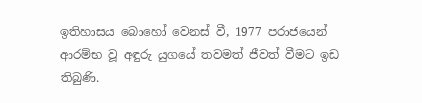ඉතිහාසය බොහෝ වෙනස් වී, 1977 පරාජයෙන් ආරම්භ වූ අඳුරු යුගයේ තවමත් ජීවත් වීමට ඉඩ තිබුණි.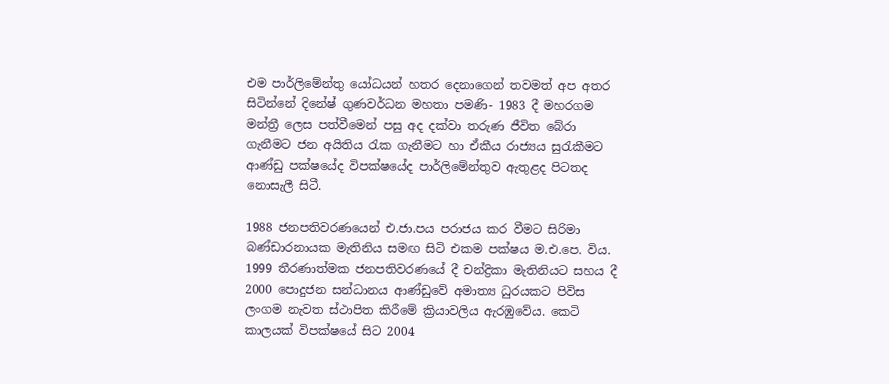එම පාර්ලිමේන්තු යෝධයන් හතර දෙනාගෙන් තවමත් අප අතර සිටින්නේ දිනේෂ් ගුණවර්ධන මහතා පමණි- 1983 දී මහරගම මන්ත්‍රී ලෙස පත්වීමෙන් පසු අද දක්වා තරුණ ජීවිත බේරා ගැනීමට ජන අයිතිය රැක ගැනීමට හා ඒකීය රාජ්‍යය සුරැකීමට ආණ්ඩු පක්ෂයේද විපක්ෂයේද පාර්ලිමේන්තුව ඇතුළද පිටතද නොසැලී සිටී.

1988 ජනපතිවරණයෙන් එ.ජා.පය පරාජය කර වීමට සිරිමා බණ්ඩාරනායක මැතිනිය සමඟ සිටි එකම පක්ෂය ම.එ.පෙ. විය. 1999 තීරණාත්මක ජනපතිවරණයේ දී චන්ද්‍රිකා මැතිනියට සහය දී 2000 පොදුජන සන්ධානය ආණ්ඩුවේ අමාත්‍ය ධුරයකට පිවිස ලංගම නැවත ස්ථාපිත කිරීමේ ක්‍රියාවලිය ඇරඹුවේය. කෙටි කාලයක් විපක්ෂයේ සිට 2004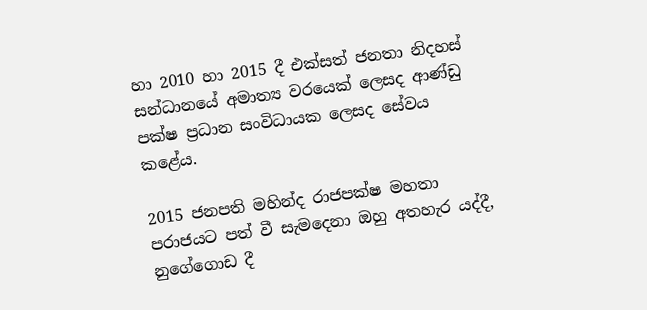හා 2010 හා 2015 දී එක්සත් ජනතා නිදහස් සන්ධානයේ අමාත්‍ය වරයෙක් ලෙසද ආණ්ඩු පක්ෂ ප්‍රධාන සංවිධායක ලෙසද සේවය කළේය.

2015 ජනපති මහින්ද රාජපක්ෂ මහතා පරාජයට පත් වී සැමදෙනා ඔහු අතහැර යද්දී, නුගේගොඩ දී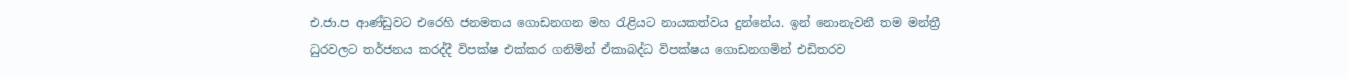එ.ජා.ප ආණ්ඩුවට එරෙහි ජනමතය ගොඩනගන මහ රැළියට නායකත්වය දුන්නේය. ඉන් නොනැවනී තම මන්ත්‍රී ධුරවලට තර්ජනය කරද්දී විපක්ෂ එක්කර ගනිමින් ඒකාබද්ධ විපක්ෂය ගොඩනගමින් එඩිතරව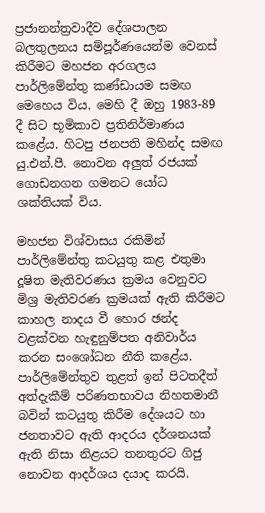ප්‍රජානන්ත්‍රවාදීව දේශපාලන බලතුලනය සම්පූර්ණයෙන්ම වෙනස් කිරීමට මහජන අරගලය පාර්ලිමේන්තු කණ්ඩායම සමඟ මෙහෙය විය. මෙහි දී ඔහු 1983-89 දී සිට භූමිකාව ප්‍රතිනිර්මාණය කළේය. හිටපු ජනපති මහින්ද සමඟ යු.එන්.පී. නොවන අලුත් රජයක් ගොඩනගන ගමනට යෝධ ශක්තියක් විය.

මහජන විශ්වාසය රකිමින් පාර්ලිමේන්තු කටයුතු කළ එතුමා දූෂිත මැතිවරණය ක්‍රමය වෙනුවට මිශ්‍ර මැතිවරණ ක්‍රමයක් ඇති කිරීමට කාහල නාදය වී හොර ඡන්ද වළක්වන හැඳුනුම්පත අනිවාර්ය කරන සංශෝධන නීති කළේය. පාර්ලිමේන්තුව තුළත් ඉන් පිටතදීත් අත්දැකීම් පරිණතභාවය නිහතමානී බවින් කටයුතු කිරීම දේශයට හා ජනතාවට ඇති ආදරය දර්ශනයක් ඇති නිසා නිළයට තනතුරට ගිජු නොවන ආදර්ශය දයාද කරයි.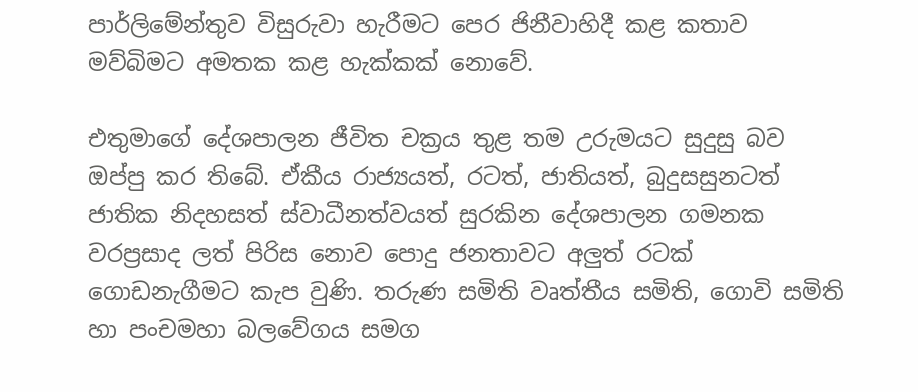පාර්ලිමේන්තුව විසුරුවා හැරීමට පෙර ජිනීවාහිදී කළ කතාව මව්බිමට අමතක කළ හැක්කක් නොවේ.

එතුමාගේ දේශපාලන ජීවිත චක්‍රය තුළ තම උරුමයට සුදුසු බව ඔප්පු කර තිබේ. ඒකීය රාජ්‍යයත්, රටත්, ජාතියත්, බුදුසසුනටත් ජාතික නිදහසත් ස්වාධීනත්වයත් සුරකින දේශපාලන ගමනක වරප්‍රසාද ලත් පිරිස නොව පොදු ජනතාවට අලුත් රටක් ගොඩනැගීමට කැප වුණි. තරුණ සමිති වෘත්තීය සමිති, ගොවි සමිති හා පංචමහා බලවේගය සමග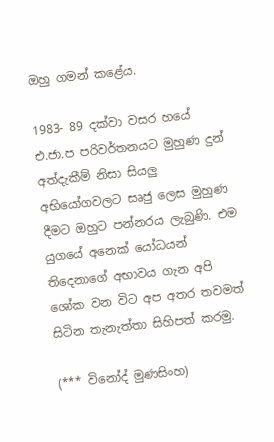ඔහු ගමන් කළේය.

1983- 89 දක්වා වසර හයේ එ.ජා.ප පරිවර්තනයට මුහුණ දුන් අත්දැකීම් නිසා සියලු අභියෝගවලට සෘජු ලෙස මුහුණ දීමට ඔහුට පන්නරය ලැබුණි. එම යුගයේ අනෙක් යෝධයන් තිදෙනාගේ අභාවය ගැන අපි ශෝක වන විට අප අතර තවමත් සිටින තැනැත්තා සිහිපත් කරමු.

(*** විනෝද් මුණසිංහ)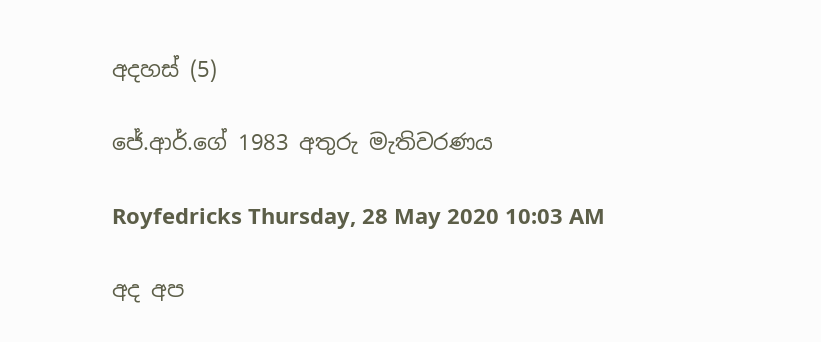අදහස් (5)

ජේ.ආර්.ගේ 1983 අතුරු මැතිවරණය

Royfedricks Thursday, 28 May 2020 10:03 AM

අද අප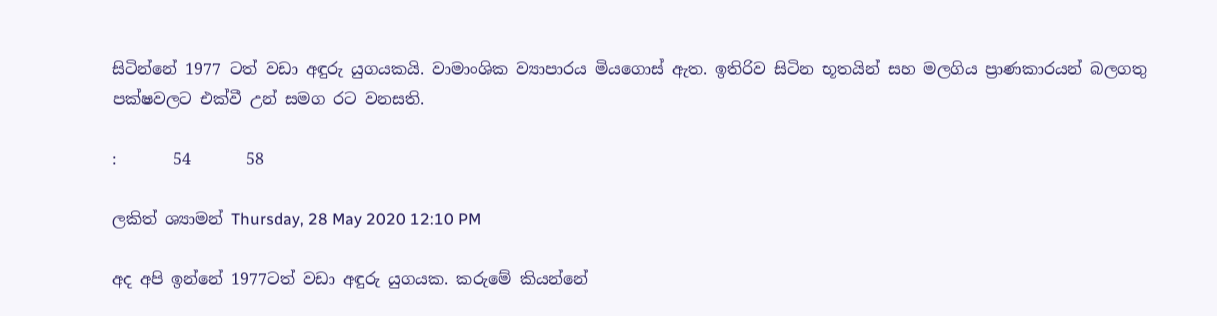සිටින්නේ 1977 ටත් වඩා අඳුරු යුගයකයි. වාමාංශික ව්‍යාපාරය මියගොස් ඇත. ඉතිරිව සිටින භූතයින් සහ මලගිය ප්‍රාණකාරයන් බලගතු පක්ෂවලට එක්වී උන් සමග රට වනසති.

:       54       58

ලකිත් ශ්‍යාමන් Thursday, 28 May 2020 12:10 PM

අද අපි ඉන්නේ 1977ටත් වඩා අඳුරු යුගයක. කරුමේ කියන්නේ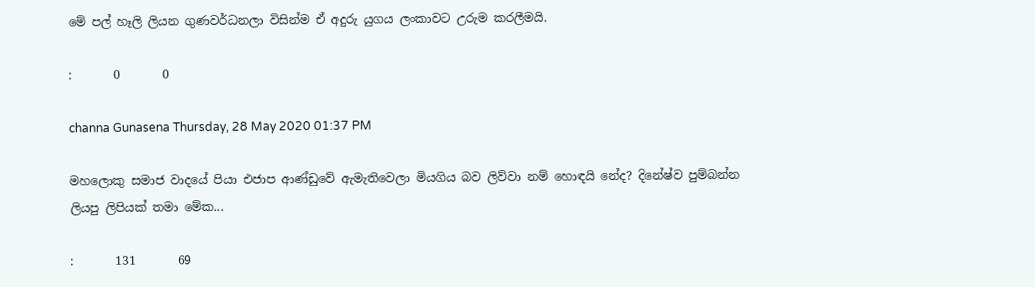මේ පල් හෑලි ලියන ගුණවර්ධනලා විසින්ම ඒ අදුරු යුගය ලංකාවට උරුම කරලීමයි.

:       0       0

channa Gunasena Thursday, 28 May 2020 01:37 PM

මහලොකු සමාජ වාදයේ පියා එජාප ආණ්ඩුවේ ඇමැතිවෙලා මියගිය බව ලිව්වා නම් හොඳයි නේද? දිනේෂ්ව පුම්බන්න ලියපු ලිපියක් තමා මේක...

:       131       69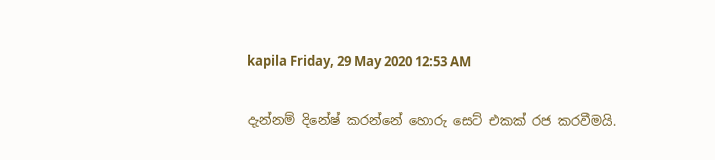kapila Friday, 29 May 2020 12:53 AM

දැන්නම් දිනේෂ් කරන්නේ හොරු සෙට් එකක් රජ කරවීමයි.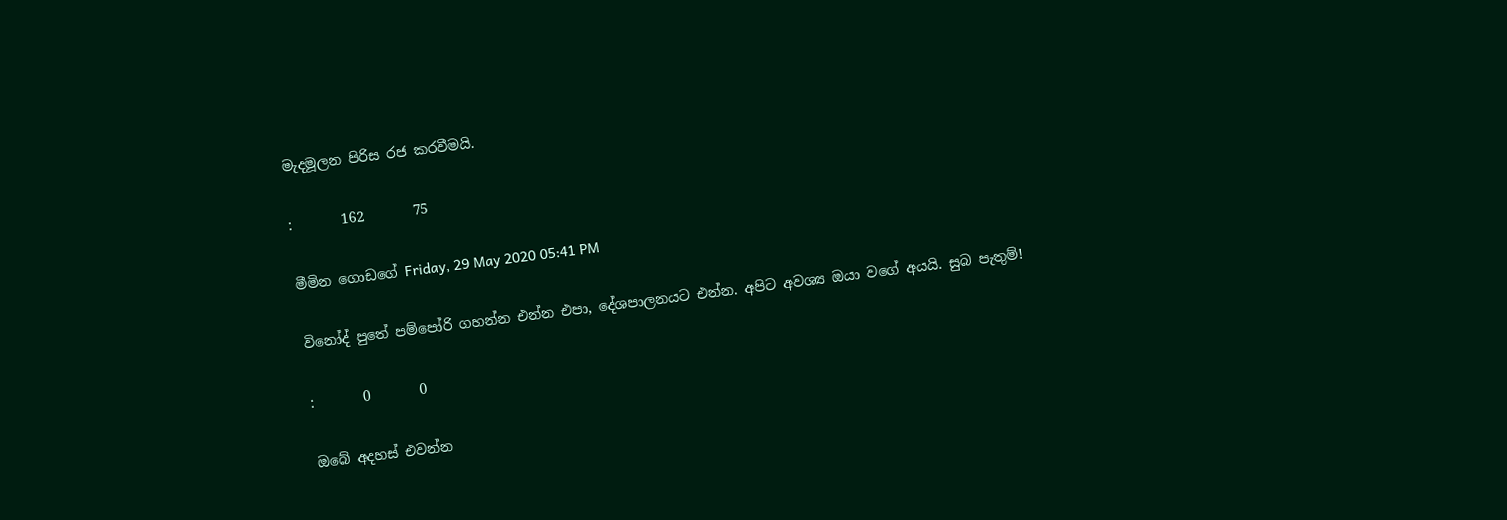මැදමූලන පිරිස රජ කරවීමයි.

:       162       75

මීමින ගොඩගේ Friday, 29 May 2020 05:41 PM

විනෝද් පුතේ පම්පෝරි ගහන්න එන්න එපා, දේශපාලනයට එන්න. අපිට අවශ්‍ය ඔයා වගේ අයයි. සුබ පැතුම්!

:       0       0

ඔබේ අදහස් එවන්න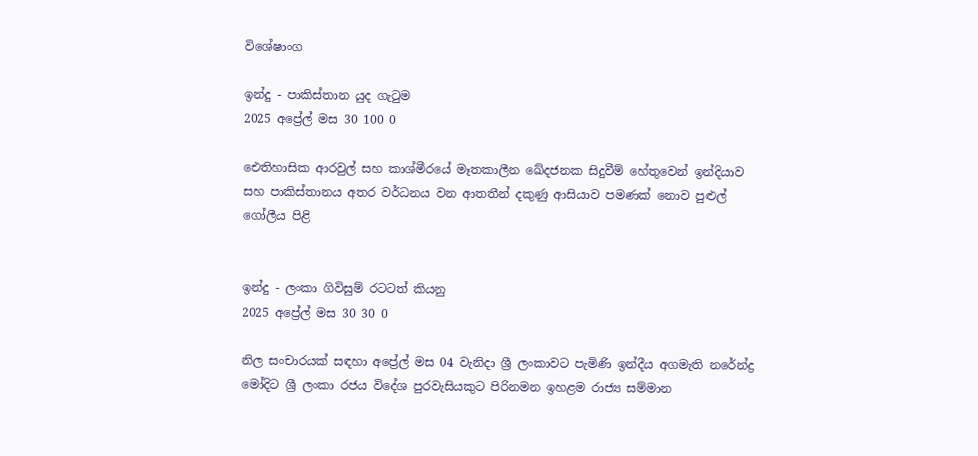විශේෂාංග

ඉන්දු - පාකිස්තාන යුද ගැටුම
2025 අප්‍රේල් මස 30 100 0

ඓතිහාසික ආරවුල් සහ කාශ්මීරයේ මෑතකාලීන ඛේදජනක සිදුවීම් හේතුවෙන් ඉන්දියාව සහ පාකිස්තානය අතර වර්ධනය වන ආතතීන් දකුණු ආසියාව පමණක් නොව පුළුල් ගෝලීය පිළි


ඉන්දු - ලංකා ගිවිසුම් රටටත් කියනු
2025 අප්‍රේල් මස 30 30 0

නිල සංචාරයක් සඳහා අප්‍රේල් මස 04 වැනිදා ශ්‍රී ලංකාවට පැමිණි ඉන්දීය අගමැති නරේන්ද්‍ර මෝදිට ශ්‍රී ලංකා රජය විදේශ පුරවැසියකුට පිරිනමන ඉහළම රාජ්‍ය සම්මාන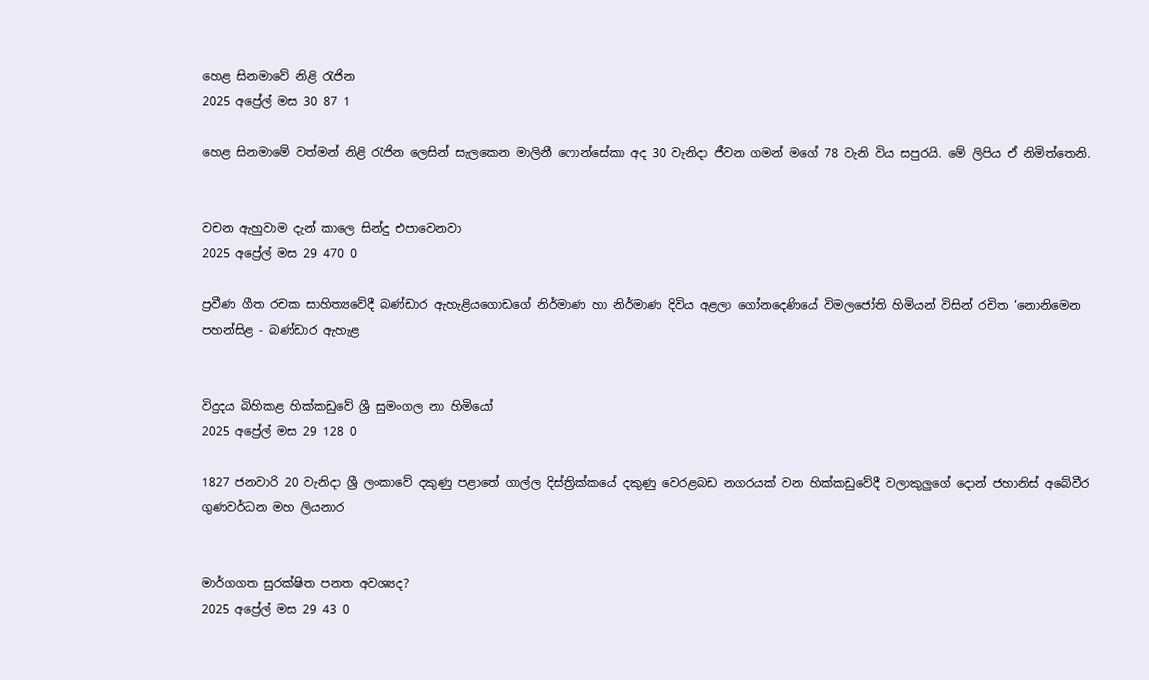හෙළ සිනමාවේ නිළි රැජින
2025 අප්‍රේල් මස 30 87 1

හෙළ සිනමාමේ වත්මන් නිළි රැජින ලෙසින් සැලකෙන මාලිනී ෆොන්සේකා අද 30 වැනිදා ජීවන ගමන් මගේ 78 වැනි විය සපුරයි. මේ ලිපිය ඒ නිමිත්තෙනි.


වචන ඇහුවාම දැන් කාලෙ සින්දු එපාවෙනවා
2025 අප්‍රේල් මස 29 470 0

ප්‍රවීණ ගීත රචක සාහිත්‍යවේදී බණ්ඩාර ඇහැළියගොඩගේ නිර්මාණ හා නිර්මාණ දිවිය අළලා ගෝනදෙණියේ විමලජෝති හිමියන් විසින් රචිත ‘නොනිමෙන පහන්සිළ - බණ්ඩාර ඇහැළ


විදුදය බිහිකළ හික්කඩුවේ ශ්‍රී සුමංගල නා හිමියෝ
2025 අප්‍රේල් මස 29 128 0

1827 ජනවාරි 20 වැනිදා ශ්‍රී ලංකාවේ දකුණු පළාතේ ගාල්ල දිස්ත්‍රික්කයේ දකුණු වෙරළබඩ නගරයක් වන හික්කඩුවේදී වලාකුලුගේ දොන් ජහානිස් අබේවීර ගුණවර්ධන මහ ලියනාර


මාර්ගගත සුරක්ෂිත පනත අවශ්‍යද?
2025 අප්‍රේල් මස 29 43 0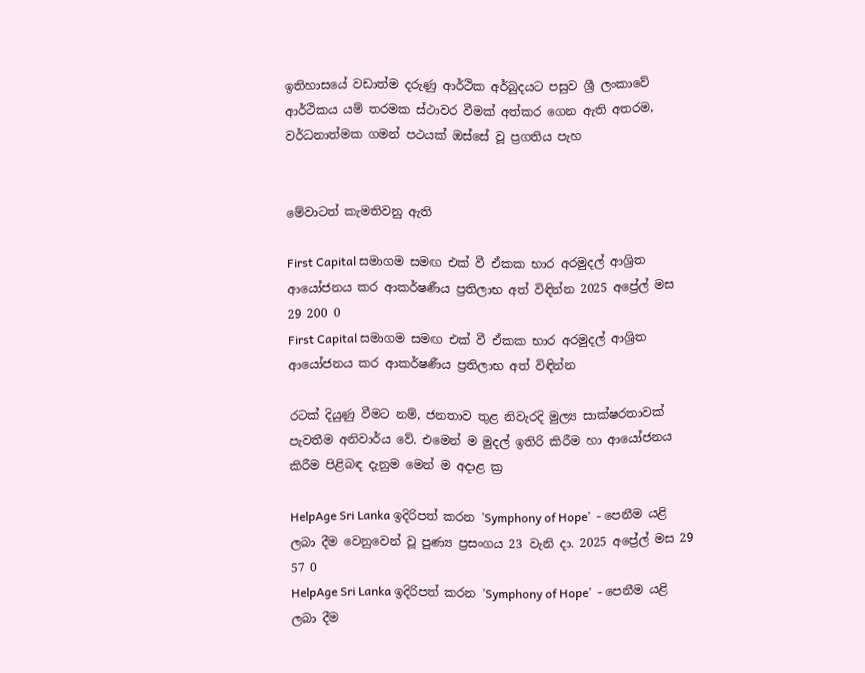ඉතිහාසයේ වඩාත්ම දරුණු ආර්ථික අර්බුදයට පසුව ශ්‍රී ලංකාවේ ආර්ථිකය යම් තරමක ස්ථාවර වීමක් අත්කර ගෙන ඇති අතරම, වර්ධනාත්මක ගමන් පථයක් ඔස්සේ වූ ප්‍රගතිය පැහ


මේවාටත් කැමතිවනු ඇති

First Capital සමාගම සමඟ එක් වී ඒකක භාර අරමුදල් ආශ්‍රිත ආයෝජනය කර ආකර්ෂණීය ප්‍රතිලාභ අත් විඳින්න 2025 අප්‍රේල් මස 29 200 0
First Capital සමාගම සමඟ එක් වී ඒකක භාර අරමුදල් ආශ්‍රිත ආයෝජනය කර ආකර්ෂණීය ප්‍රතිලාභ අත් විඳින්න

රටක් දියුණු වීමට නම්, ජනතාව තුළ නිවැරදි මුල්‍ය සාක්ෂරතාවක් පැවතීම අනිවාර්ය වේ. එමෙන් ම මුදල් ඉතිරි කිරීම හා ආයෝජනය කිරීම පිළිබඳ දැනුම මෙන් ම අදාළ ක්‍ර

HelpAge Sri Lanka ඉදිරිපත් කරන ’Symphony of Hope’  - පෙනීම යළි ලබා දීම වෙනුවෙන් වූ පුණ්‍ය ප්‍රසංගය 23 වැනි දා. 2025 අප්‍රේල් මස 29 57 0
HelpAge Sri Lanka ඉදිරිපත් කරන ’Symphony of Hope’  - පෙනීම යළි ලබා දීම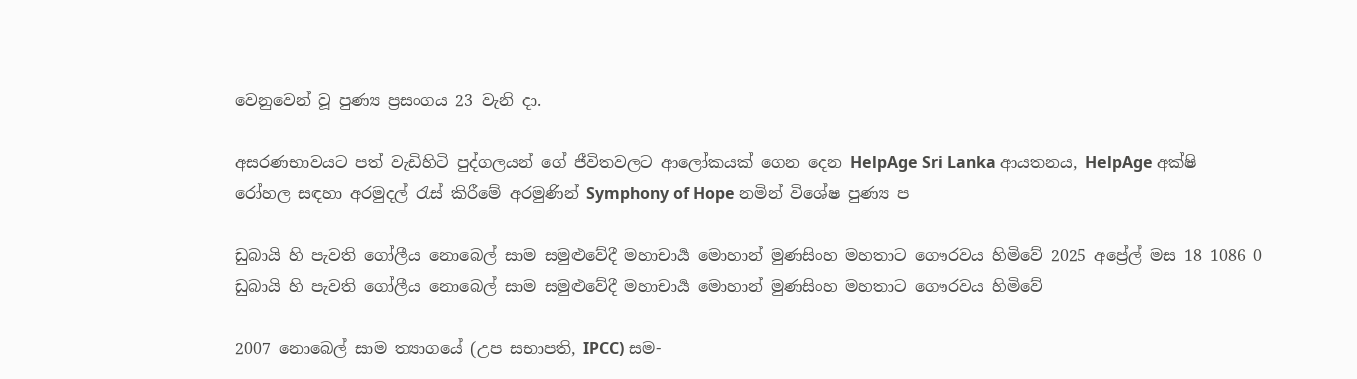වෙනුවෙන් වූ පුණ්‍ය ප්‍රසංගය 23 වැනි දා.

අසරණභාවයට පත් වැඩිහිටි පුද්ගලයන් ගේ ජීවිතවලට ආලෝකයක් ගෙන දෙන HelpAge Sri Lanka ආයතනය, HelpAge අක්ෂි රෝහල සඳහා අරමුදල් රැස් කිරීමේ අරමුණින් Symphony of Hope නමින් විශේෂ පුණ්‍ය ප

ඩුබායි හි පැවති ගෝලීය නොබෙල් සාම සමුළුවේදී මහාචාර්‍ය මොහාන් මුණසිංහ මහතාට ගෞරවය හිමිවේ 2025 අප්‍රේල් මස 18 1086 0
ඩුබායි හි පැවති ගෝලීය නොබෙල් සාම සමුළුවේදී මහාචාර්‍ය මොහාන් මුණසිංහ මහතාට ගෞරවය හිමිවේ

2007 නොබෙල් සාම ත්‍යාගයේ (උප සභාපති, IPCC) සම-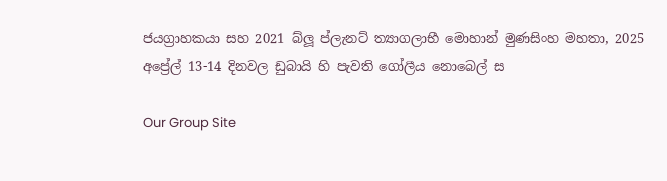ජයග්‍රාහකයා සහ 2021 බ්ලූ ප්ලැනට් ත්‍යාගලාභී මොහාන් මුණසිංහ මහතා, 2025 අප්‍රේල් 13-14 දිනවල ඩුබායි හි පැවති ගෝලීය නොබෙල් ස

Our Group Site